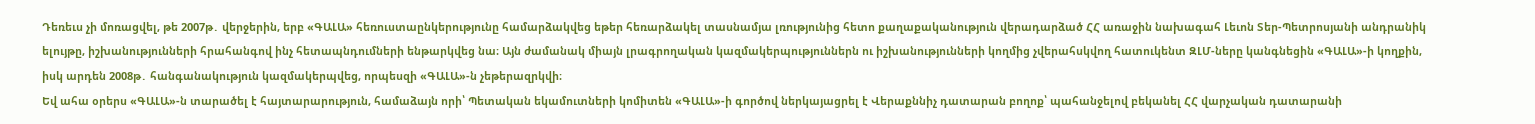Դեռեւս չի մոռացվել, թե 2007թ․ վերջերին, երբ «ԳԱԼԱ» հեռուստաընկերությունը համարձակվեց եթեր հեռարձակել տասնամյա լռությունից հետո քաղաքականություն վերադարձած ՀՀ առաջին նախագահ Լեւոն Տեր-Պետրոսյանի անդրանիկ ելույթը, իշխանությունների հրահանգով ինչ հետապնդումների ենթարկվեց նա։ Այն ժամանակ միայն լրագրողական կազմակերպություններն ու իշխանությունների կողմից չվերահսկվող հատուկենտ ԶԼՄ-ները կանգնեցին «ԳԱԼԱ»-ի կողքին, իսկ արդեն 2008թ․ հանգանակություն կազմակերպվեց, որպեսզի «ԳԱԼԱ»-ն չեթերազրկվի։
Եվ ահա օրերս «ԳԱԼԱ»-ն տարածել է հայտարարություն, համաձայն որի՝ Պետական եկամուտների կոմիտեն «ԳԱԼԱ»-ի գործով ներկայացրել է Վերաքննիչ դատարան բողոք՝ պահանջելով բեկանել ՀՀ վարչական դատարանի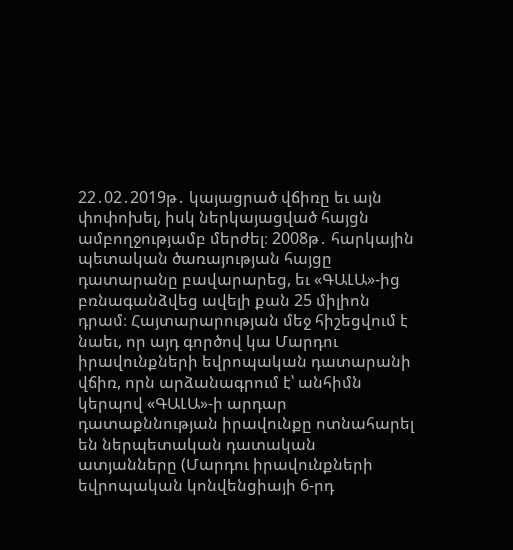22․02․2019թ․ կայացրած վճիռը եւ այն փոփոխել, իսկ ներկայացված հայցն ամբողջությամբ մերժել։ 2008թ․ հարկային պետական ծառայության հայցը դատարանը բավարարեց, եւ «ԳԱԼԱ»-ից բռնագանձվեց ավելի քան 25 միլիոն դրամ։ Հայտարարության մեջ հիշեցվում է նաեւ, որ այդ գործով կա Մարդու իրավունքների եվրոպական դատարանի վճիռ, որն արձանագրում է՝ անհիմն կերպով «ԳԱԼԱ»-ի արդար դատաքննության իրավունքը ոտնահարել են ներպետական դատական ատյանները (Մարդու իրավունքների եվրոպական կոնվենցիայի 6-րդ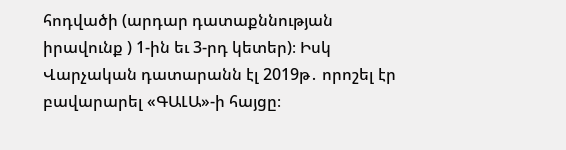հոդվածի (արդար դատաքննության իրավունք ) 1-ին եւ 3-րդ կետեր)։ Իսկ Վարչական դատարանն էլ 2019թ․ որոշել էր բավարարել «ԳԱԼԱ»-ի հայցը։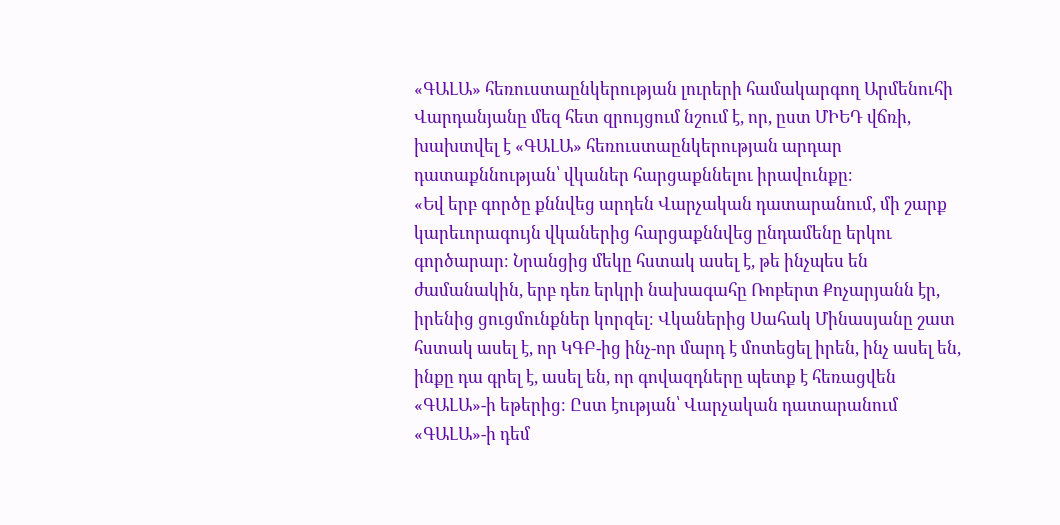«ԳԱԼԱ» հեռուստաընկերության լուրերի համակարգող Արմենուհի Վարդանյանը մեզ հետ զրույցում նշում է, որ, ըստ ՄԻԵԴ վճռի, խախտվել է «ԳԱԼԱ» հեռուստաընկերության արդար դատաքննության՝ վկաներ հարցաքննելու իրավունքը։
«Եվ երբ գործը քննվեց արդեն Վարչական դատարանում, մի շարք կարեւորագույն վկաներից հարցաքննվեց ընդամենը երկու գործարար։ Նրանցից մեկը հստակ ասել է, թե ինչպես են ժամանակին, երբ դեռ երկրի նախագահը Ռոբերտ Քոչարյանն էր, իրենից ցուցմունքներ կորզել։ Վկաներից Սահակ Մինասյանը շատ հստակ ասել է, որ ԿԳԲ-ից ինչ-որ մարդ է մոտեցել իրեն, ինչ ասել են, ինքը դա գրել է, ասել են, որ գովազդները պետք է հեռացվեն «ԳԱԼԱ»-ի եթերից։ Ըստ էության՝ Վարչական դատարանում «ԳԱԼԱ»-ի դեմ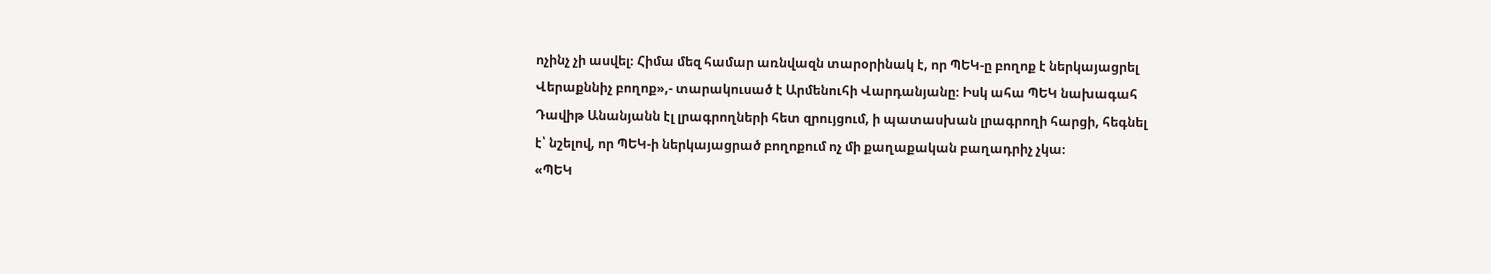ոչինչ չի ասվել։ Հիմա մեզ համար առնվազն տարօրինակ է, որ ՊԵԿ-ը բողոք է ներկայացրել Վերաքննիչ բողոք»,- տարակուսած է Արմենուհի Վարդանյանը։ Իսկ ահա ՊԵԿ նախագահ Դավիթ Անանյանն էլ լրագրողների հետ զրույցում, ի պատասխան լրագրողի հարցի, հեգնել է՝ նշելով, որ ՊԵԿ-ի ներկայացրած բողոքում ոչ մի քաղաքական բաղադրիչ չկա։
«ՊԵԿ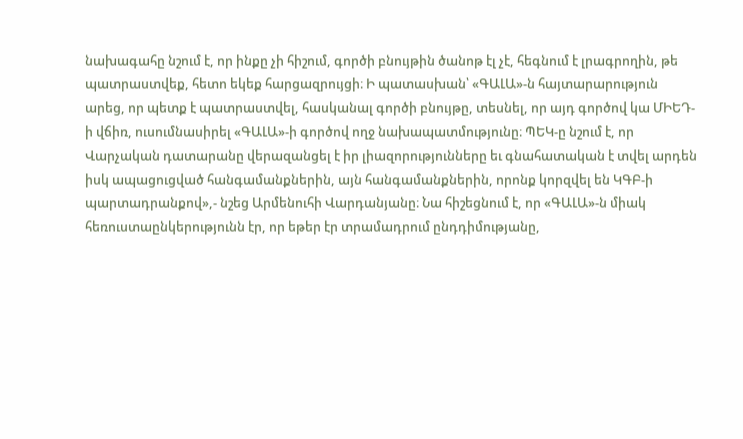նախագահը նշում է, որ ինքը չի հիշում, գործի բնույթին ծանոթ էլ չէ, հեգնում է լրագրողին, թե պատրաստվեք, հետո եկեք հարցազրույցի։ Ի պատասխան՝ «ԳԱԼԱ»-ն հայտարարություն արեց, որ պետք է պատրաստվել, հասկանալ գործի բնույթը, տեսնել, որ այդ գործով կա ՄԻԵԴ-ի վճիռ, ուսումնասիրել «ԳԱԼԱ»-ի գործով ողջ նախապատմությունը։ ՊԵԿ-ը նշում է, որ Վարչական դատարանը վերազանցել է իր լիազորությունները եւ գնահատական է տվել արդեն իսկ ապացուցված հանգամանքներին, այն հանգամանքներին, որոնք կորզվել են ԿԳԲ-ի պարտադրանքով»,- նշեց Արմենուհի Վարդանյանը։ Նա հիշեցնում է, որ «ԳԱԼԱ»-ն միակ հեռուստաընկերությունն էր, որ եթեր էր տրամադրում ընդդիմությանը,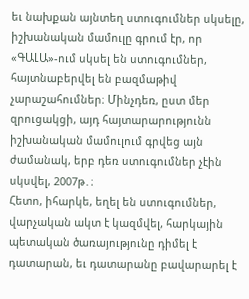եւ նախքան այնտեղ ստուգումներ սկսելը, իշխանական մամուլը գրում էր, որ «ԳԱԼԱ»-ում սկսել են ստուգումներ, հայտնաբերվել են բազմաթիվ չարաշահումներ։ Մինչդեռ, ըստ մեր զրուցակցի, այդ հայտարարությունն իշխանական մամուլում գրվեց այն ժամանակ, երբ դեռ ստուգումներ չէին սկսվել, 2007թ․։
Հետո, իհարկե, եղել են ստուգումներ, վարչական ակտ է կազմվել, հարկային պետական ծառայությունը դիմել է դատարան, եւ դատարանը բավարարել է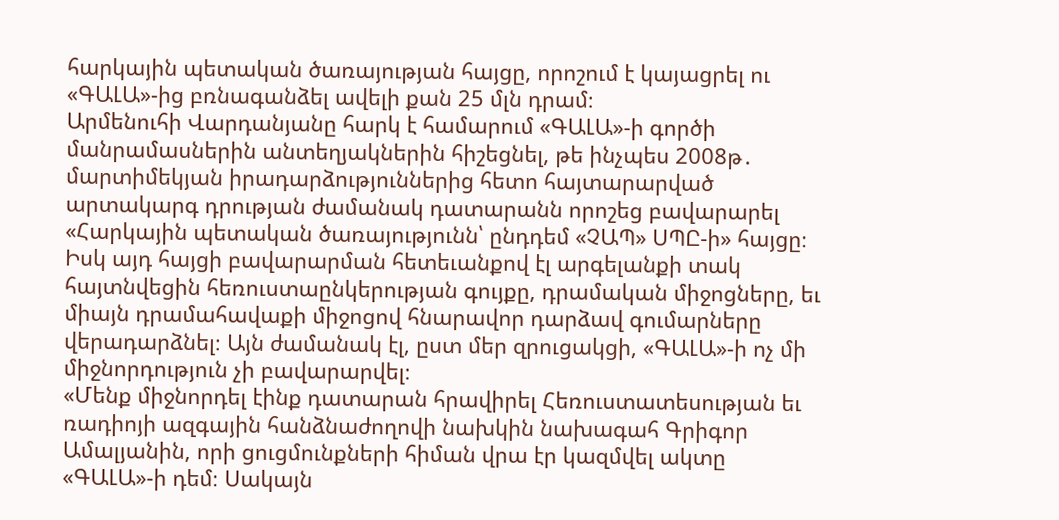հարկային պետական ծառայության հայցը, որոշում է կայացրել ու «ԳԱԼԱ»-ից բռնագանձել ավելի քան 25 մլն դրամ։
Արմենուհի Վարդանյանը հարկ է համարում «ԳԱԼԱ»-ի գործի մանրամասներին անտեղյակներին հիշեցնել, թե ինչպես 2008թ․ մարտիմեկյան իրադարձություններից հետո հայտարարված արտակարգ դրության ժամանակ դատարանն որոշեց բավարարել «Հարկային պետական ծառայությունն՝ ընդդեմ «ՉԱՊ» ՍՊԸ-ի» հայցը։ Իսկ այդ հայցի բավարարման հետեւանքով էլ արգելանքի տակ հայտնվեցին հեռուստաընկերության գույքը, դրամական միջոցները, եւ միայն դրամահավաքի միջոցով հնարավոր դարձավ գումարները վերադարձնել։ Այն ժամանակ էլ, ըստ մեր զրուցակցի, «ԳԱԼԱ»-ի ոչ մի միջնորդություն չի բավարարվել։
«Մենք միջնորդել էինք դատարան հրավիրել Հեռուստատեսության եւ ռադիոյի ազգային հանձնաժողովի նախկին նախագահ Գրիգոր Ամալյանին, որի ցուցմունքների հիման վրա էր կազմվել ակտը «ԳԱԼԱ»-ի դեմ։ Սակայն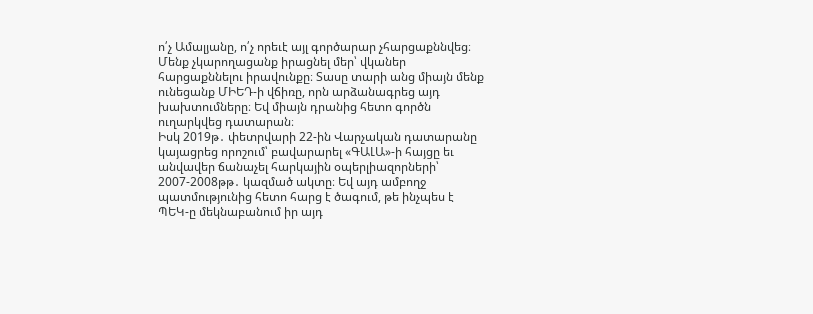ո՛չ Ամալյանը, ո՛չ որեւէ այլ գործարար չհարցաքննվեց։ Մենք չկարողացանք իրացնել մեր՝ վկաներ հարցաքննելու իրավունքը։ Տասը տարի անց միայն մենք ունեցանք ՄԻԵԴ-ի վճիռը, որն արձանագրեց այդ խախտումները։ Եվ միայն դրանից հետո գործն ուղարկվեց դատարան։
Իսկ 2019թ․ փետրվարի 22-ին Վարչական դատարանը կայացրեց որոշում՝ բավարարել «ԳԱԼԱ»-ի հայցը եւ անվավեր ճանաչել հարկային օպերլիազորների՝ 2007-2008թթ․ կազմած ակտը։ Եվ այդ ամբողջ պատմությունից հետո հարց է ծագում, թե ինչպես է ՊԵԿ-ը մեկնաբանում իր այդ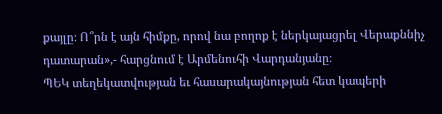քայլը։ Ո՞րն է այն հիմքը, որով նա բողոք է ներկայացրել Վերաքննիչ դատարան»,- հարցնում է Արմենուհի Վարդանյանը։
ՊԵԿ տեղեկատվության եւ հասարակայնության հետ կապերի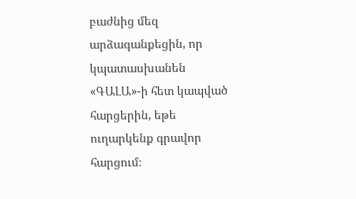բաժնից մեզ արձագանքեցին, որ կպատասխանեն «ԳԱԼԱ»-ի հետ կապված հարցերին, եթե ուղարկենք գրավոր հարցում։